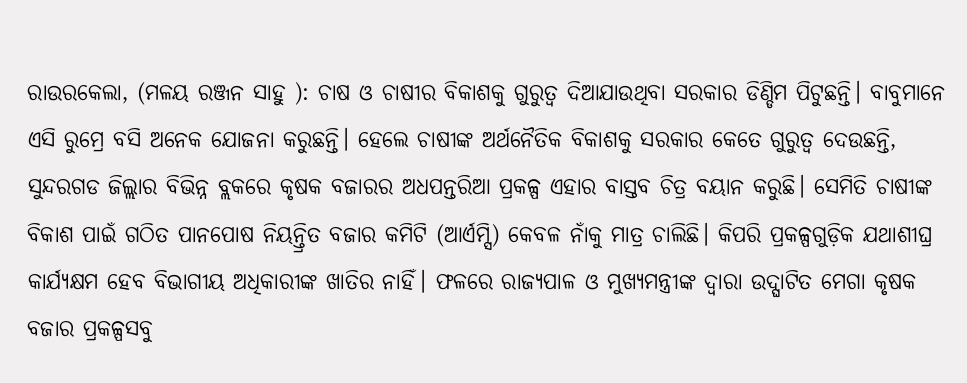ରାଉରକେଲା, (ମଳୟ ରଞ୍ଜନ ସାହୁ ): ଚାଷ ଓ ଚାଷୀର ବିକାଶକୁ ଗୁରୁତ୍ବ ଦିଆଯାଉଥିବା ସରକାର ଡିଣ୍ଡିମ ପିଟୁଛନ୍ତି। ବାବୁମାନେ ଏସି ରୁମ୍ରେ ବସି ଅନେକ ଯୋଜନା କରୁଛନ୍ତି। ହେଲେ ଚାଷୀଙ୍କ ଅର୍ଥନୈତିକ ବିକାଶକୁ ସରକାର କେତେ ଗୁରୁତ୍ବ ଦେଉଛନ୍ତି, ସୁନ୍ଦରଗଡ ଜିଲ୍ଲାର ବିଭିନ୍ନ ବ୍ଲକରେ କୃଷକ ବଜାରର ଅଧପନ୍ତରିଆ ପ୍ରକଳ୍ପ ଏହାର ବାସ୍ତବ ଚିତ୍ର ବୟାନ କରୁଛି। ସେମିତି ଚାଷୀଙ୍କ ବିକାଶ ପାଇଁ ଗଠିତ ପାନପୋଷ ନିୟନ୍ତ୍ରିତ ବଜାର କମିଟି (ଆର୍ଏମ୍ସି) କେବଳ ନାଁକୁ ମାତ୍ର ଚାଲିଛି। କିପରି ପ୍ରକଳ୍ପଗୁଡ଼ିକ ଯଥାଶୀଘ୍ର କାର୍ଯ୍ୟକ୍ଷମ ହେବ ବିଭାଗୀୟ ଅଧିକାରୀଙ୍କ ଖାତିର ନାହିଁ। ଫଳରେ ରାଜ୍ୟପାଳ ଓ ମୁଖ୍ୟମନ୍ତ୍ରୀଙ୍କ ଦ୍ବାରା ଉଦ୍ଘାଟିତ ମେଗା କୃଷକ ବଜାର ପ୍ରକଳ୍ପସବୁ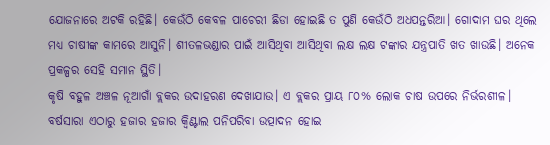ଯୋଜନାରେ ଅଟକି ରହିଛି। କେଉଁଠି କେବଳ ପାଚେରୀ ଛିଡା ହୋଇଛି ତ ପୁଣି କେଉଁଠି ଅଧପନ୍ତରିଆ। ଗୋଦାମ ଘର ଥିଲେ ମଧ୍ୟ ଚାଷୀଙ୍କ କାମରେ ଆସୁନି। ଶୀତଳଭଣ୍ଡାର ପାଇଁ ଆସିଥିବା ଆସିଥିବା ଲକ୍ଷ ଲକ୍ଷ ଟଙ୍କାର ଯନ୍ତ୍ରପାତି ଖତ ଖାଉଛି। ଅନେକ ପ୍ରକଳ୍ପର ସେହି ସମାନ ସ୍ଥିତି।
କୃଷି ବହୁଳ ଅଞ୍ଚଳ ନୂଆଗାଁ ବ୍ଲକର ଉଦାହରଣ ଦେଖାଯାଉ। ଏ ବ୍ଲକର ପ୍ରାୟ ୮୦% ଲୋକ ଚାଷ ଉପରେ ନିର୍ଭରଶୀଳ। ବର୍ଷସାରା ଏଠାରୁ ହଜାର ହଜାର କ୍ବିଣ୍ଟାଲ ପନିପରିବା ଉତ୍ପାଦନ ହୋଇ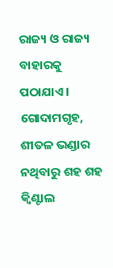ରାଜ୍ୟ ଓ ରାଜ୍ୟ ବାହାରକୁ ପଠାଯାଏ। ଗୋଦାମଗୃହ, ଶୀତଳ ଭଣ୍ଡାର ନଥିବାରୁ ଶହ ଶହ କ୍ବିଣ୍ଟାଲ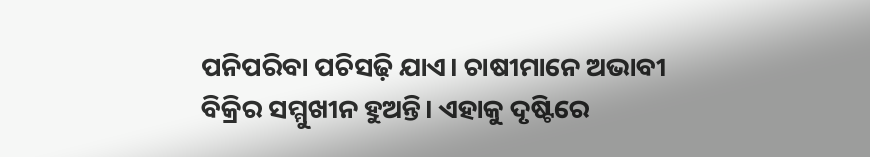ପନିପରିବା ପଚିସଢ଼ି ଯାଏ। ଚାଷୀମାନେ ଅଭାବୀ ବିକ୍ରିର ସମ୍ମୁଖୀନ ହୁଅନ୍ତି। ଏହାକୁ ଦୃଷ୍ଟିରେ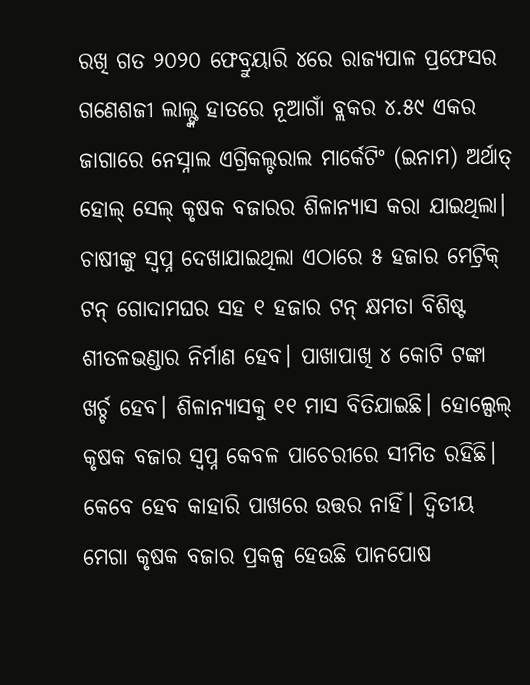ରଖି ଗତ ୨୦୨୦ ଫେବ୍ରୁୟାରି ୪ରେ ରାଜ୍ୟପାଳ ପ୍ରଫେସର ଗଣେଶଜୀ ଲାଲ୍ଙ୍କ ହାତରେ ନୂଆଗାଁ ବ୍ଲକର ୪.୫୯ ଏକର ଜାଗାରେ ନେସ୍ନାଲ ଏଗ୍ରିକଲ୍ଚରାଲ ମାର୍କେଟିଂ (ଇନାମ) ଅର୍ଥାତ୍ ହୋଲ୍ ସେଲ୍ କୃଷକ ବଜାରର ଶିଳାନ୍ୟାସ କରା ଯାଇଥିଲା। ଚାଷୀଙ୍କୁ ସ୍ବପ୍ନ ଦେଖାଯାଇଥିଲା ଏଠାରେ ୫ ହଜାର ମେଟ୍ରିକ୍ ଟନ୍ ଗୋଦାମଘର ସହ ୧ ହଜାର ଟନ୍ କ୍ଷମତା ବିଶିଷ୍ଟ ଶୀତଳଭଣ୍ଡାର ନିର୍ମାଣ ହେବ। ପାଖାପାଖି ୪ କୋଟି ଟଙ୍କା ଖର୍ଚ୍ଚ ହେବ। ଶିଳାନ୍ୟାସକୁ ୧୧ ମାସ ବିତିଯାଇଛି। ହୋଲ୍ସେଲ୍ କୃଷକ ବଜାର ସ୍ବପ୍ନ କେବଳ ପାଚେରୀରେ ସୀମିତ ରହିଛି। କେବେ ହେବ କାହାରି ପାଖରେ ଉତ୍ତର ନାହିଁ। ଦ୍ବିତୀୟ ମେଗା କୃଷକ ବଜାର ପ୍ରକଳ୍ପ ହେଉଛି ପାନପୋଷ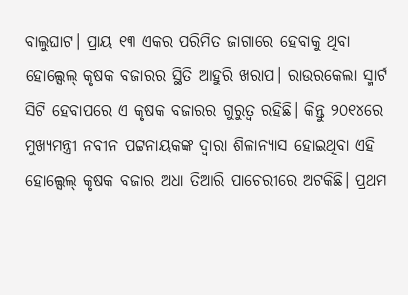ବାଲୁଘାଟ। ପ୍ରାୟ ୧୩ ଏକର ପରିମିତ ଜାଗାରେ ହେବାକୁ ଥିବା ହୋଲ୍ସେଲ୍ କୃଷକ ବଜାରର ସ୍ଥିତି ଆହୁରି ଖରାପ। ରାଉରକେଲା ସ୍ମାର୍ଟ ସିଟି ହେବାପରେ ଏ କୃଷକ ବଜାରର ଗୁରୁତ୍ବ ରହିଛି। କିନ୍ତୁ ୨୦୧୪ରେ ମୁଖ୍ୟମନ୍ତ୍ରୀ ନବୀନ ପଟ୍ଟନାୟକଙ୍କ ଦ୍ବାରା ଶିଳାନ୍ୟାସ ହୋଇଥିବା ଏହି ହୋଲ୍ସେଲ୍ କୃଷକ ବଜାର ଅଧା ତିଆରି ପାଚେରୀରେ ଅଟକିଛି। ପ୍ରଥମ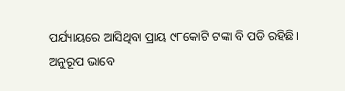ପର୍ଯ୍ୟାୟରେ ଆସିଥିବା ପ୍ରାୟ ୯୮କୋଟି ଟଙ୍କା ବି ପଡି ରହିଛି।
ଅନୁରୂପ ଭାବେ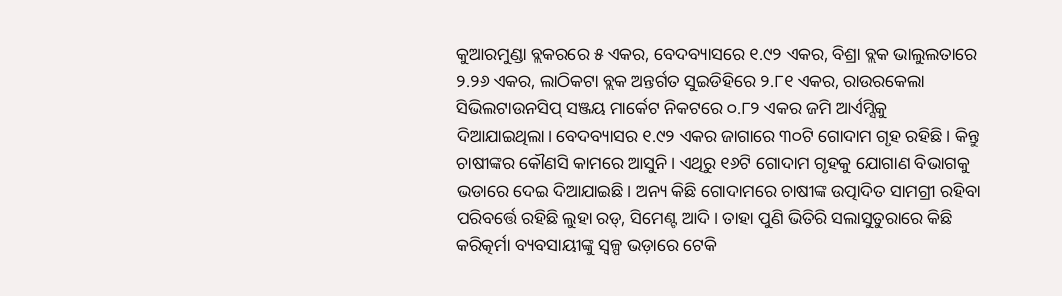କୁଆରମୁଣ୍ଡା ବ୍ଲକରରେ ୫ ଏକର, ବେଦବ୍ୟାସରେ ୧.୯୨ ଏକର, ବିଶ୍ରା ବ୍ଲକ ଭାଲୁଲତାରେ ୨.୨୬ ଏକର, ଲାଠିକଟା ବ୍ଲକ ଅନ୍ତର୍ଗତ ସୁଇଡିହିରେ ୨.୮୧ ଏକର, ରାଉରକେଲା ସିଭିଲଟାଉନସିପ୍ ସଞ୍ଜୟ ମାର୍କେଟ ନିକଟରେ ୦.୮୨ ଏକର ଜମି ଆର୍ଏମ୍ସିକୁ ଦିଆଯାଇଥିଲା। ବେଦବ୍ୟାସର ୧.୯୨ ଏକର ଜାଗାରେ ୩୦ଟି ଗୋଦାମ ଗୃହ ରହିଛି। କିନ୍ତୁ ଚାଷୀଙ୍କର କୌଣସି କାମରେ ଆସୁନି। ଏଥିରୁ ୧୬ଟି ଗୋଦାମ ଗୃହକୁ ଯୋଗାଣ ବିଭାଗକୁ ଭଡାରେ ଦେଇ ଦିଆଯାଇଛି। ଅନ୍ୟ କିଛି ଗୋଦାମରେ ଚାଷୀଙ୍କ ଉତ୍ପାଦିତ ସାମଗ୍ରୀ ରହିବା ପରିବର୍ତ୍ତେ ରହିଛି ଲୁହା ରଡ୍, ସିମେଣ୍ଟ ଆଦି। ତାହା ପୁଣି ଭିତିରି ସଲାସୁତୁରାରେ କିଛି କରିତ୍କର୍ମା ବ୍ୟବସାୟୀଙ୍କୁ ସ୍ବଳ୍ପ ଭଡ଼ାରେ ଟେକି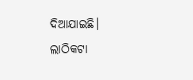ଦିଆଯାଇଛି। ଲାଠିକଟା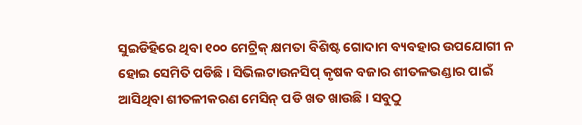ସୁଇଡିହିରେ ଥିବା ୧୦୦ ମେଟ୍ରିକ୍ କ୍ଷମତା ବିଶିଷ୍ଟ ଗୋଦାମ ବ୍ୟବହାର ଉପଯୋଗୀ ନ ହୋଇ ସେମିତି ପଡିଛି। ସିଭିଲଟାଉନସିପ୍ କୃଷକ ବଜାର ଶୀତଳଭଣ୍ଡାର ପାଇଁ ଆସିଥିବା ଶୀତଳୀକରଣ ମେସିନ୍ ପଡି ଖତ ଖାଉଛି। ସବୁଠୁ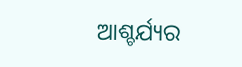ଆଶ୍ଚର୍ଯ୍ୟର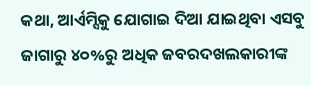କଥା, ଆର୍ଏମ୍ସିକୁ ଯୋଗାଇ ଦିଆ ଯାଇଥିବା ଏସବୁ ଜାଗାରୁ ୪୦%ରୁ ଅଧିକ ଜବରଦଖଲକାରୀଙ୍କ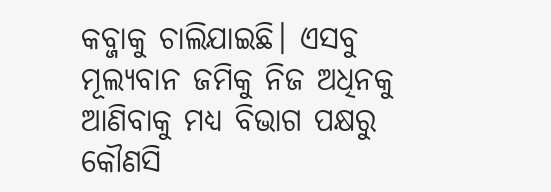କବ୍ଜାକୁ ଚାଲିଯାଇଛି। ଏସବୁ ମୂଲ୍ୟବାନ ଜମିକୁ ନିଜ ଅଧିନକୁ ଆଣିବାକୁ ମଧ୍ୟ ବିଭାଗ ପକ୍ଷରୁ କୌଣସି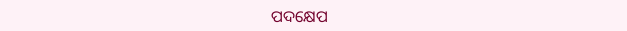ପଦକ୍ଷେପ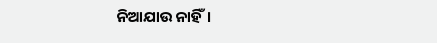ନିଆଯାଉ ନାହିଁ।